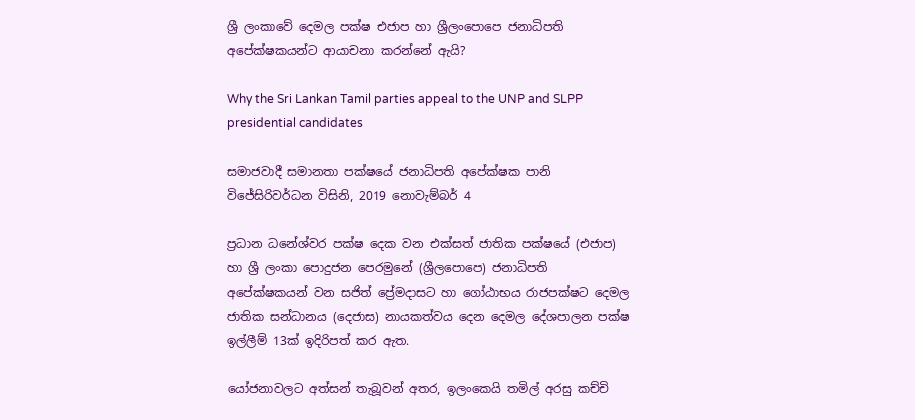ශ්‍රී ලංකාවේ දෙමල පක්ෂ එජාප හා ශ්‍රීලංපොපෙ ජනාධිපති අපේක්ෂකයන්ට ආයාචනා කරන්නේ ඇයි?

Why the Sri Lankan Tamil parties appeal to the UNP and SLPP presidential candidates

සමාජවාදී සමානතා පක්ෂයේ ජනාධිපති අපේක්ෂක පානි විජේසිරිවර්ධන විසිනි, 2019 නොවැම්බර් 4

ප්‍රධාන ධනේශ්වර පක්ෂ දෙක වන එක්සත් ජාතික පක්ෂයේ (එජාප) හා ශ්‍රී ලංකා පොදුජන පෙරමුනේ (ශ්‍රීලපොපෙ) ජනාධිපති අපේක්ෂකයන් වන සජිත් ප්‍රේමදාසට හා ගෝඨාභය රාජපක්ෂට දෙමල ජාතික සන්ධානය (දෙජාස) නායකත්වය දෙන දෙමල දේශපාලන පක්ෂ ඉල්ලීම් 13ක් ඉදිරිපත් කර ඇත.

යෝජනාවලට අත්සන් තැබූවන් අතර, ඉලංකෙයි තමිල් අරසු කච්චි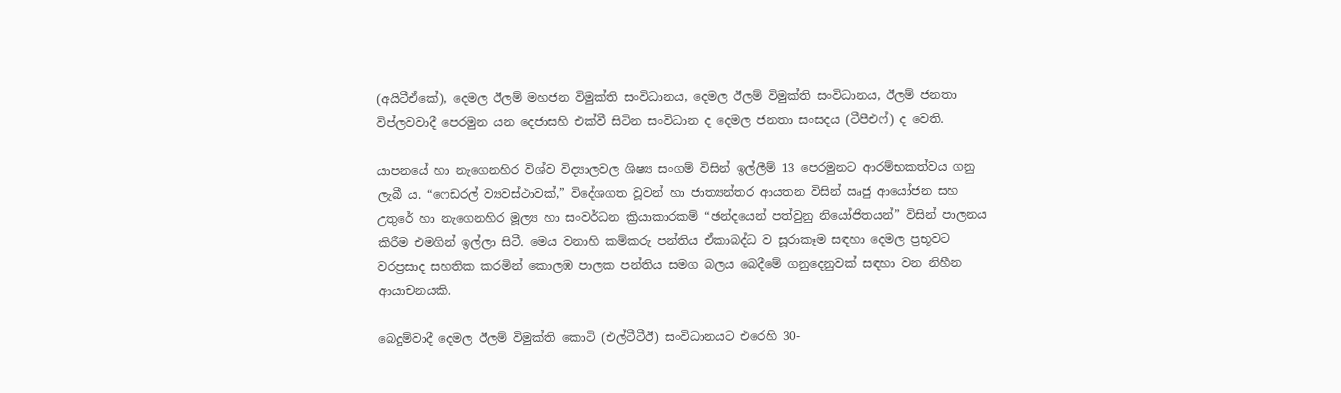(අයිටීඒකේ), දෙමල ඊලම් මහජන විමුක්ති සංවිධානය, දෙමල ඊලම් විමුක්ති සංවිධානය, ඊලම් ජනතා විප්ලවවාදී පෙරමුන යන දෙජාසහි එක්වී සිටින සංවිධාන ද දෙමල ජනතා සංසදය (ටීපීඑෆ්) ද වෙති.

යාපනයේ හා නැගෙනහිර විශ්ව විද්‍යාලවල ශිෂ්‍ය සංගම් විසින් ඉල්ලීම් 13 පෙරමුනට ආරම්භකත්වය ගනු ලැබී ය. “ෆෙඩරල් ව්‍යවස්ථාවක්,” විදේශගත වූවන් හා ජාත්‍යන්තර ආයතන විසින් ඍජු ආයෝජන සහ උතුරේ හා නැගෙනහිර මූල්‍ය හා සංවර්ධන ක්‍රියාකාරකම් “ඡන්දයෙන් පත්වුනු නියෝජිතයන්” විසින් පාලනය කිරීම එමගින් ඉල්ලා සිටී. මෙය වනාහි කම්කරු පන්තිය ඒකාබද්ධ ව සූරාකෑම සඳහා දෙමල ප්‍රභූවට වරප්‍රසාද සහතික කරමින් කොලඹ පාලක පන්තිය සමග බලය බෙදීමේ ගනුදෙනුවක් සඳහා වන නිහීන ආයාචනයකි.

බෙදුම්වාදී දෙමල ඊලම් විමුක්ති කොටි (එල්ටීටීඊ) සංවිධානයට එරෙහි 30-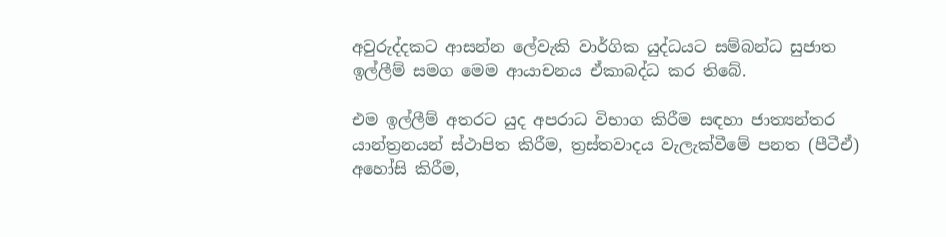අවුරුද්දකට ආසන්න ලේවැකි වාර්ගික යුද්ධයට සම්බන්ධ සුජාත ඉල්ලීම් සමග මෙම ආයාචනය ඒකාබද්ධ කර තිබේ.

එම ඉල්ලීම් අතරට යුද අපරාධ විභාග කිරීම සඳහා ජාත්‍යන්තර යාන්ත්‍රනයන් ස්ථාපිත කිරීම, ත්‍රස්තවාදය වැලැක්වීමේ පනත (පීටීඒ) අහෝසි කිරීම,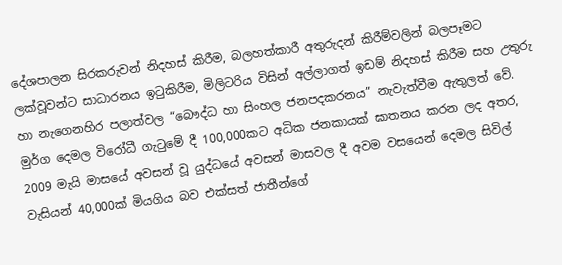දේශපාලන සිරකරුවන් නිදහස් කිරීම, බලහත්කාරී අතුරුදන් කිරීම්වලින් බලපෑමට ලක්වූවන්ට සාධාරනය ඉටුකිරීම, මිලිටරිය විසින් අල්ලාගත් ඉඩම් නිදහස් කිරීම සහ උතුරු හා නැගෙනහිර පලාත්වල “බෞද්ධ හා සිංහල ජනපදකරනය” නැවැත්වීම ඇතුලත් වේ. මුර්ග දෙමල විරෝධී ගැටුමේ දී 100,000කට අධික ජනකායක් ඝාතනය කරන ලද අතර, 2009 මැයි මාසයේ අවසන් වූ යුද්ධයේ අවසන් මාසවල දී අවම වසයෙන් දෙමල සිවිල් වැසියන් 40,000ක් මියගිය බව එක්සත් ජාතීන්ගේ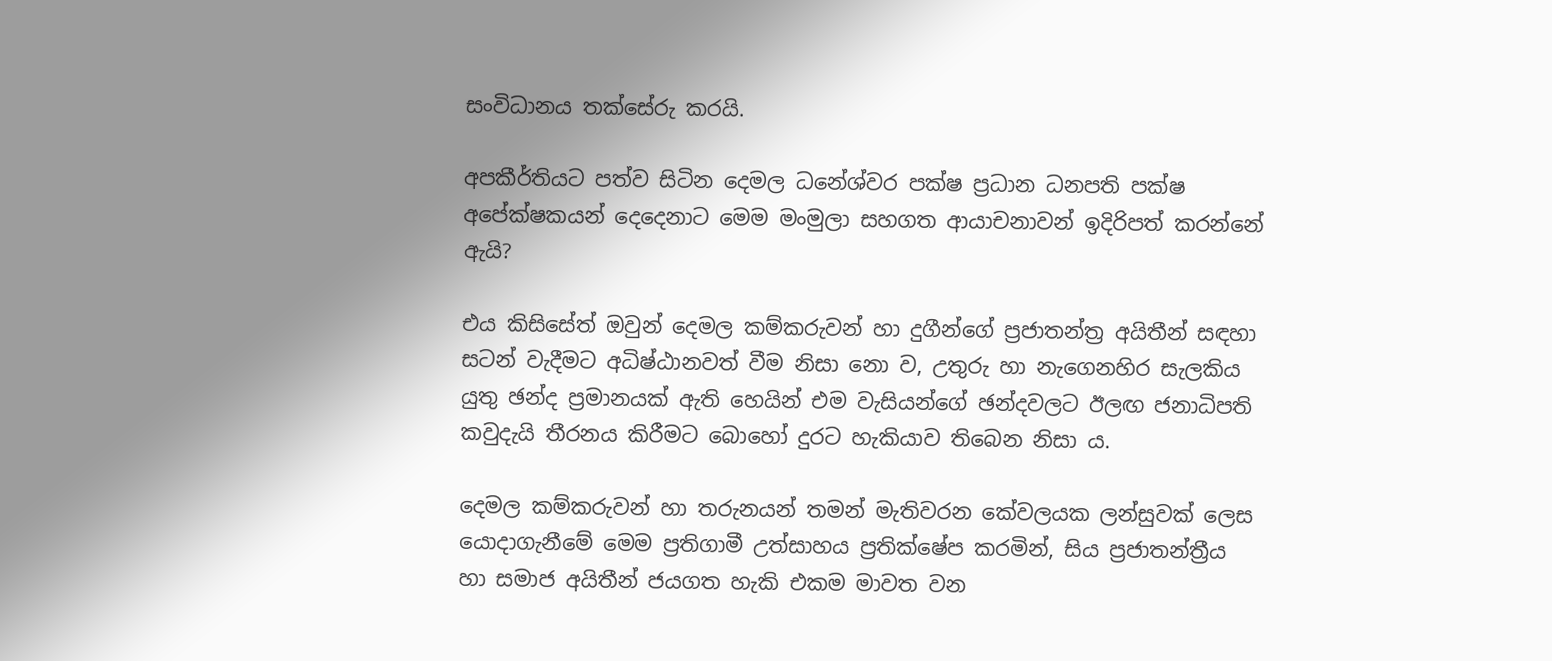සංවිධානය තක්සේරු කරයි.

අපකීර්තියට පත්ව සිටින දෙමල ධනේශ්වර පක්ෂ ප්‍රධාන ධනපති පක්ෂ අපේක්ෂකයන් දෙදෙනාට මෙම මංමුලා සහගත ආයාචනාවන් ඉදිරිපත් කරන්නේ ඇයි?

එය කිසිසේත් ඔවුන් දෙමල කම්කරුවන් හා දුගීන්ගේ ප්‍රජාතන්ත්‍ර අයිතීන් සඳහා සටන් වැදීමට අධිෂ්ඨානවත් වීම නිසා නො ව, උතුරු හා නැගෙනහිර සැලකිය යුතු ඡන්ද ප්‍රමානයක් ඇති හෙයින් එම වැසියන්ගේ ඡන්දවලට ඊලඟ ජනාධිපති කවුදැයි තීරනය කිරීමට බොහෝ දුරට හැකියාව තිබෙන නිසා ය.

දෙමල කම්කරුවන් හා තරුනයන් තමන් මැතිවරන කේවලයක ලන්සුවක් ලෙස යොදාගැනීමේ මෙම ප්‍රතිගාමී උත්සාහය ප්‍රතික්ෂේප කරමින්, සිය ප්‍රජාතන්ත්‍රීය හා සමාජ අයිතීන් ජයගත හැකි එකම මාවත වන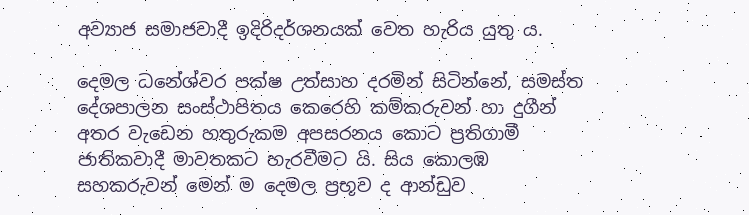අව්‍යාජ සමාජවාදී ඉදිරිදර්ශනයක් වෙත හැරිය යුතු ය.

දෙමල ධනේශ්වර පක්ෂ උත්සාහ දරමින් සිටින්නේ, සමස්ත දේශපාලන සංස්ථාපිතය කෙරෙහි කම්කරුවන් හා දුගීන් අතර වැඩෙන හතුරුකම අපසරනය කොට ප්‍රතිගාමී ජාතිකවාදී මාවතකට හැරවීමට යි. සිය කොලඹ සහකරුවන් මෙන් ම දෙමල ප්‍රභූව ද ආන්ඩුව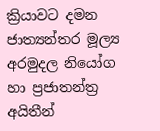ක්‍රියාවට දමන ජාත්‍යන්තර මූල්‍ය අරමුදල නියෝග හා ප්‍රජාතන්ත්‍ර අයිතීන්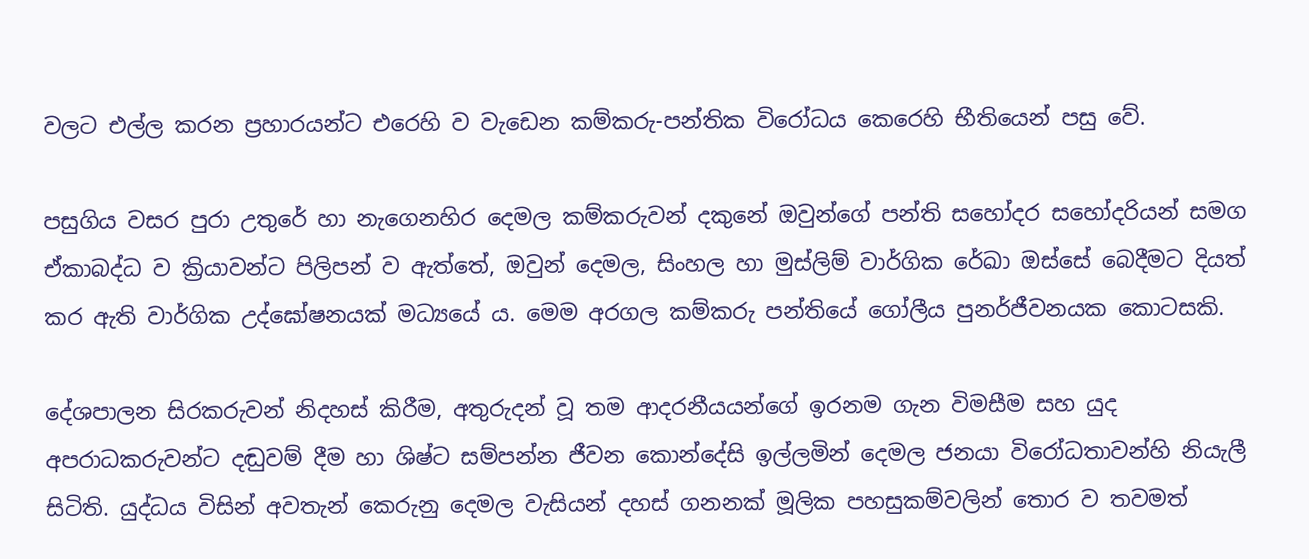වලට එල්ල කරන ප්‍රහාරයන්ට එරෙහි ව වැඩෙන කම්කරු-පන්තික විරෝධය කෙරෙහි භීතියෙන් පසු වේ.

පසුගිය වසර පුරා උතුරේ හා නැගෙනහිර දෙමල කම්කරුවන් දකුනේ ඔවුන්ගේ පන්ති සහෝදර සහෝදරියන් සමග ඒකාබද්ධ ව ක්‍රියාවන්ට පිලිපන් ව ඇත්තේ, ඔවුන් දෙමල, සිංහල හා මුස්ලිම් වාර්ගික රේඛා ඔස්සේ බෙදීමට දියත් කර ඇති වාර්ගික උද්ඝෝෂනයක් මධ්‍යයේ ය. මෙම අරගල කම්කරු පන්තියේ ගෝලීය පුනර්ජීවනයක කොටසකි.

දේශපාලන සිරකරුවන් නිදහස් කිරීම, අතුරුදන් වූ තම ආදරනීයයන්ගේ ඉරනම ගැන විමසීම සහ යුද අපරාධකරුවන්ට දඬුවම් දීම හා ශිෂ්ට සම්පන්න ජීවන කොන්දේසි ඉල්ලමින් දෙමල ජනයා විරෝධතාවන්හි නියැලී සිටිති. යුද්ධය විසින් අවතැන් කෙරුනු දෙමල වැසියන් දහස් ගනනක් මූලික පහසුකම්වලින් තොර ව තවමත්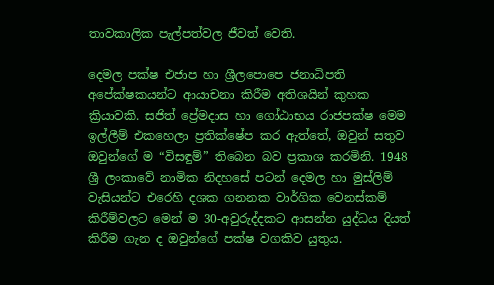තාවකාලික පැල්පත්වල ජීවත් වෙති.

දෙමල පක්ෂ එජාප හා ශ්‍රීලපොපෙ ජනාධිපති අපේක්ෂකයන්ට ආයාචනා කිරීම අතිශයින් කුහක ක්‍රියාවකි. සජිත් ප්‍රේමදාස හා ගෝඨාභය රාජපක්ෂ මෙම ඉල්ලීම් එකහෙලා ප්‍රතික්ෂේප කර ඇත්තේ, ඔවුන් සතුව ඔවුන්ගේ ම “විසඳුම්” තිබෙන බව ප්‍රකාශ කරමිනි. 1948 ශ්‍රී ලංකාවේ නාමික නිදහසේ පටන් දෙමල හා මුස්ලිම් වැසියන්ට එරෙහි දශක ගනනක වාර්ගික වෙනස්කම් කිරීම්වලට මෙන් ම 30-අවුරුද්දකට ආසන්න යුද්ධය දියත් කිරීම ගැන ද ඔවුන්ගේ පක්ෂ වගකිව යුතුය.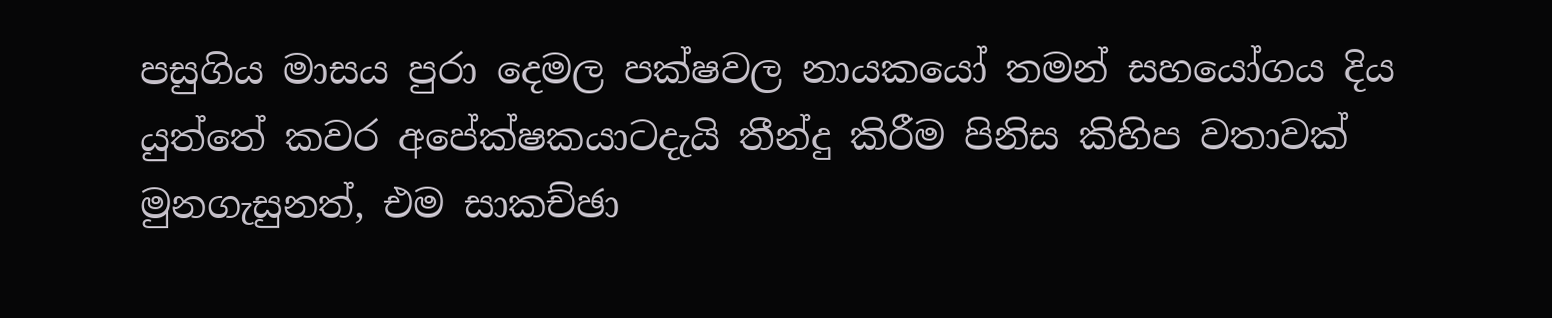පසුගිය මාසය පුරා දෙමල පක්ෂවල නායකයෝ තමන් සහයෝගය දිය යුත්තේ කවර අපේක්ෂකයාටදැයි තීන්දු කිරීම පිනිස කිහිප වතාවක් මුනගැසුනත්, එම සාකච්ඡා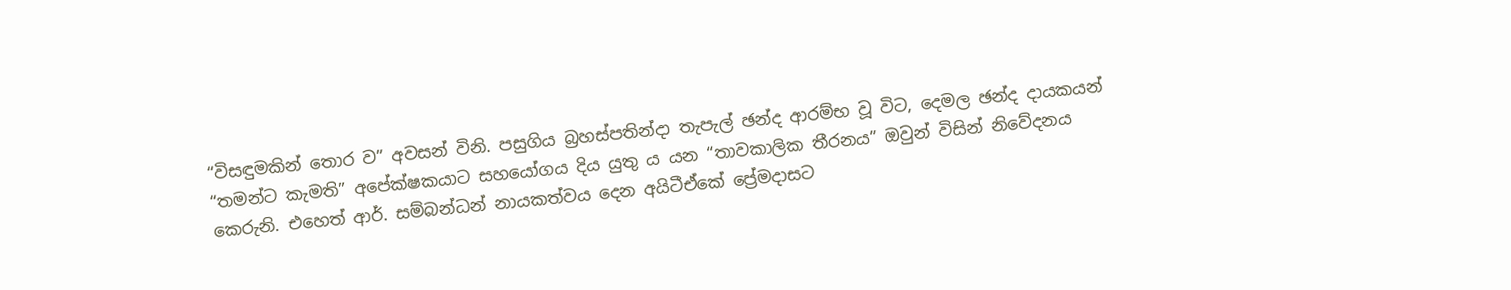“විසඳුමකින් තොර ව” අවසන් විනි. පසුගිය බ්‍රහස්පතින්දා තැපැල් ඡන්ද ආරම්භ වූ විට, දෙමල ඡන්ද දායකයන් “තමන්ට කැමති” අපේක්ෂකයාට සහයෝගය දිය යුතු ය යන “තාවකාලික තීරනය” ඔවුන් විසින් නිවේදනය කෙරුනි. එහෙත් ආර්. සම්බන්ධන් නායකත්වය දෙන අයිටීඒකේ ප්‍රේමදාසට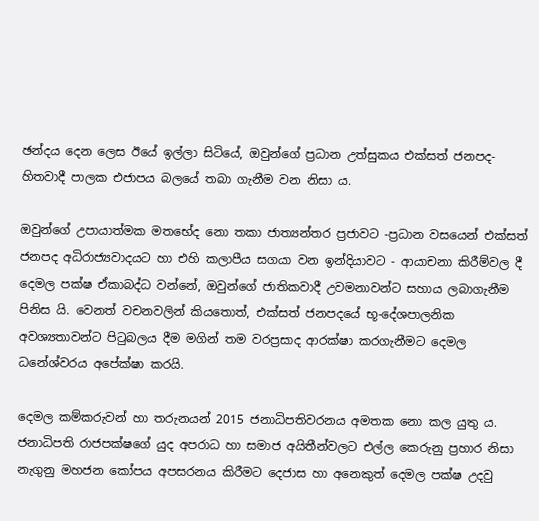ඡන්දය දෙන ලෙස ඊයේ ඉල්ලා සිටියේ, ඔවුන්ගේ ප්‍රධාන උත්සුකය එක්සත් ජනපද-හිතවාදී පාලක එජාපය බලයේ තබා ගැනීම වන නිසා ය.

ඔවුන්ගේ උපායාත්මක මතභේද නො තකා ජාත්‍යන්තර ප්‍රජාවට -ප්‍රධාන වසයෙන් එක්සත් ජනපද අධිරාජ්‍යවාදයට හා එහි කලාපීය සගයා වන ඉන්දියාවට - ආයාචනා කිරීම්වල දී දෙමල පක්ෂ ඒකාබද්ධ වන්නේ, ඔවුන්ගේ ජාතිකවාදී උවමනාවන්ට සහාය ලබාගැනීම පිනිස යි. වෙනත් වචනවලින් කියතොත්, එක්සත් ජනපදයේ භූ-දේශපාලනික අවශ්‍යතාවන්ට පිටුබලය දීම මගින් තම වරප්‍රසාද ආරක්ෂා කරගැනීමට දෙමල ධනේශ්වරය අපේක්ෂා කරයි.

දෙමල කම්කරුවන් හා තරුනයන් 2015 ජනාධිපතිවරනය අමතක නො කල යුතු ය. ජනාධිපති රාජපක්ෂගේ යුද අපරාධ හා සමාජ අයිතීන්වලට එල්ල කෙරුනු ප්‍රහාර නිසා නැගුනු මහජන කෝපය අපසරනය කිරීමට දෙජාස හා අනෙකුත් දෙමල පක්ෂ උදවු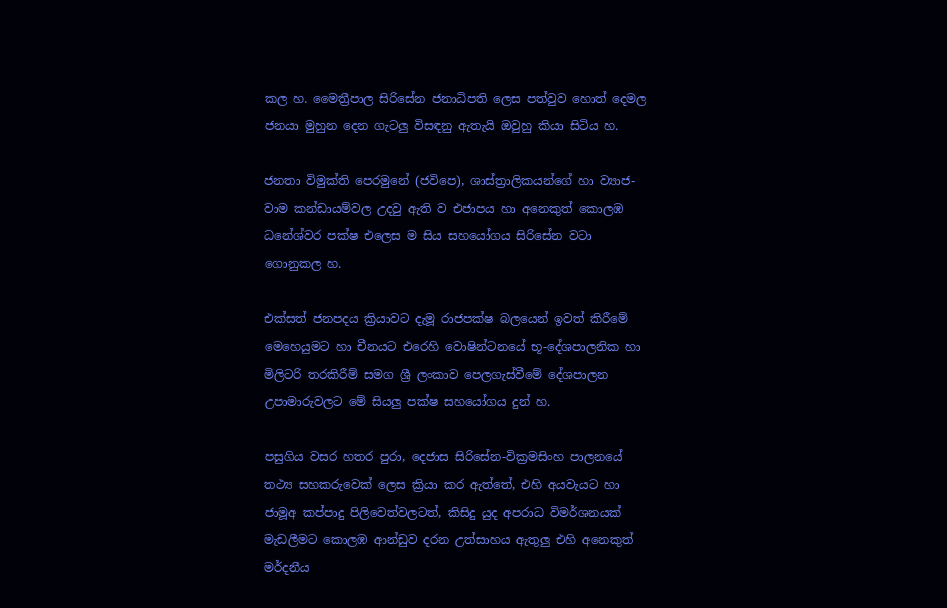කල හ. මෛත්‍රීපාල සිරිසේන ජනාධිපති ලෙස පත්වුව හොත් දෙමල ජනයා මුහුන දෙන ගැටලු‍ විසඳනු ඇතැයි ඔවුහු කියා සිටිය හ.

ජනතා විමුක්ති පෙරමුනේ (ජවිපෙ), ශාස්ත්‍රාලිකයන්ගේ හා ව්‍යාජ-වාම කන්ඩායම්වල උදවු ඇති ව එජාපය හා අනෙකුත් කොලඹ ධනේශ්වර පක්ෂ එලෙස ම සිය සහයෝගය සිරිසේන වටා ගොනුකල හ.

එක්සත් ජනපදය ක්‍රියාවට දැමූ රාජපක්ෂ බලයෙන් ඉවත් කිරීමේ මෙහෙයුමට හා චීනයට එරෙහි වොෂින්ටනයේ භූ-දේශපාලනික හා මිලිටරි තරකිරීම් සමග ශ්‍රී ලංකාව පෙලගැස්වීමේ දේශපාලන උපාමාරුවලට මේ සියලු‍ පක්ෂ සහයෝගය දුන් හ.

පසුගිය වසර හතර පුරා, දෙජාස සිරිසේන-වික්‍රමසිංහ පාලනයේ තථ්‍ය සහකරුවෙක් ලෙස ක්‍රියා කර ඇත්තේ, එහි අයවැයට හා ජාමූඅ කප්පාදු පිලිවෙත්වලටත්, කිසිදු යුද අපරාධ විමර්ශනයක් මැඩලීමට කොලඹ ආන්ඩුව දරන උත්සාහය ඇතුලු‍ එහි අනෙකුත් මර්දනීය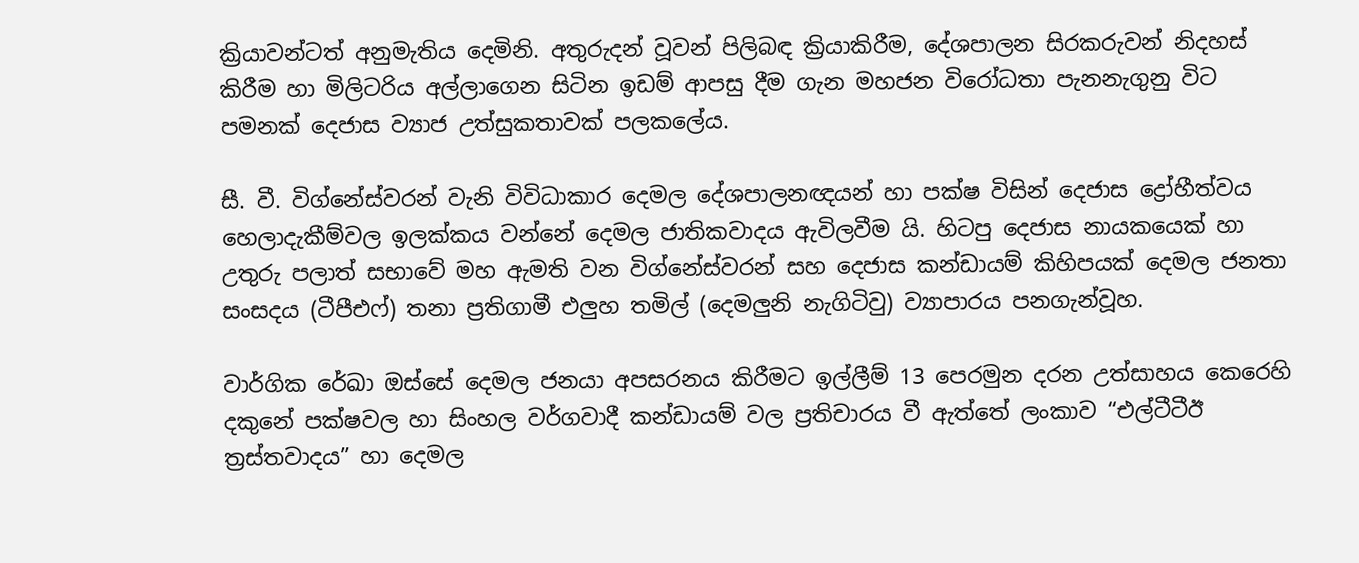ක්‍රියාවන්ටත් අනුමැතිය දෙමිනි. අතුරුදන් වූවන් පිලිබඳ ක්‍රියාකිරීම, දේශපාලන සිරකරුවන් නිදහස් කිරීම හා මිලිටරිය අල්ලාගෙන සිටින ඉඩම් ආපසු දීම ගැන මහජන විරෝධතා පැනනැගුනු විට පමනක් දෙජාස ව්‍යාජ උත්සුකතාවක් පලකලේය.

සී. වී. විග්නේස්වරන් වැනි විවිධාකාර දෙමල දේශපාලනඥයන් හා පක්ෂ විසින් දෙජාස ද්‍රෝහීත්වය හෙලාදැකීම්වල ඉලක්කය වන්නේ දෙමල ජාතිකවාදය ඇවිලවීම යි. හිටපු දෙජාස නායකයෙක් හා උතුරු පලාත් සභාවේ මහ ඇමති වන විග්නේස්වරන් සහ දෙජාස කන්ඩායම් කිහිපයක් දෙමල ජනතා සංසදය (ටීපීඑෆ්) තනා ප්‍රතිගාමී එලු‍හ තමිල් (දෙමලු‍නි නැගිටිවු) ව්‍යාපාරය පනගැන්වූහ.

වාර්ගික රේඛා ඔස්සේ දෙමල ජනයා අපසරනය කිරීමට ඉල්ලීම් 13 පෙරමුන දරන උත්සාහය කෙරෙහි දකුනේ පක්ෂවල හා සිංහල වර්ගවාදී කන්ඩායම් වල ප්‍රතිචාරය වී ඇත්තේ ලංකාව “එල්ටීටීඊ ත්‍රස්තවාදය” හා දෙමල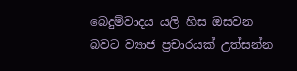බෙදුම්වාදය යලි හිස ඔසවන බවට ව්‍යාජ ප්‍රචාරයක් උත්සන්න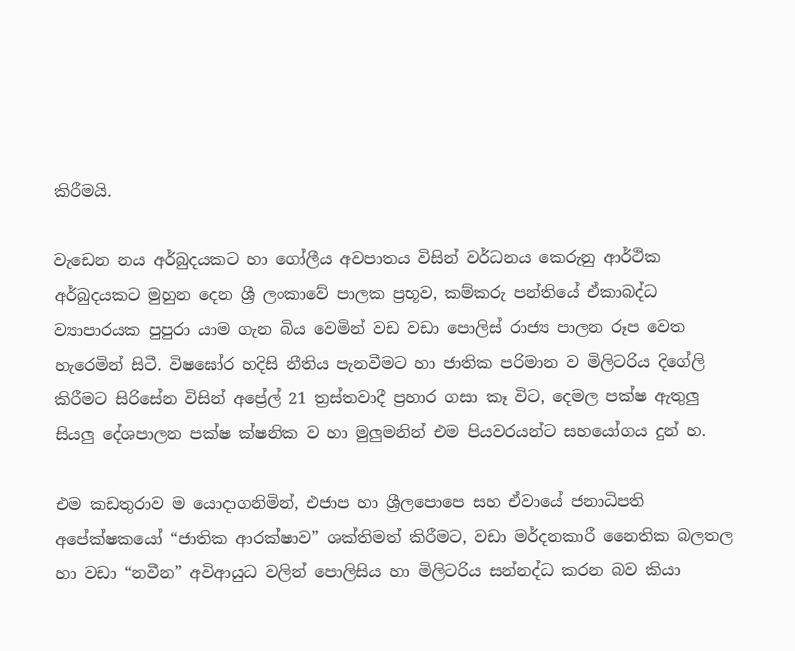කිරීමයි.

වැඩෙන නය අර්බුදයකට හා ගෝලීය අවපාතය විසින් වර්ධනය කෙරුනු ආර්ථික අර්බුදයකට මුහුන දෙන ශ්‍රී ලංකාවේ පාලක ප්‍රභූව, කම්කරු පන්තියේ ඒකාබද්ධ ව්‍යාපාරයක පුපුරා යාම ගැන බිය වෙමින් වඩ වඩා පොලිස් රාජ්‍ය පාලන රූප වෙත හැරෙමින් සිටී. විෂඝෝර හදිසි නීතිය පැනවීමට හා ජාතික පරිමාන ව මිලිටරිය දිගේලි කිරීමට සිරිසේන විසින් අප්‍රේල් 21 ත්‍රස්තවාදී ප්‍රහාර ගසා කෑ විට, දෙමල පක්ෂ ඇතුලු‍ සියලු‍ දේශපාලන පක්ෂ ක්ෂනික ව හා මුලු‍මනින් එම පියවරයන්ට සහයෝගය දුන් හ.

එම කඩතුරාව ම යොදාගනිමින්, එජාප හා ශ්‍රීලපොපෙ සහ ඒවායේ ජනාධිපති අපේක්ෂකයෝ “ජාතික ආරක්ෂාව” ශක්තිමත් කිරීමට, වඩා මර්දනකාරී නෛතික බලතල හා වඩා “නවීන” අවිආයුධ වලින් පොලිසිය හා මිලිටරිය සන්නද්ධ කරන බව කියා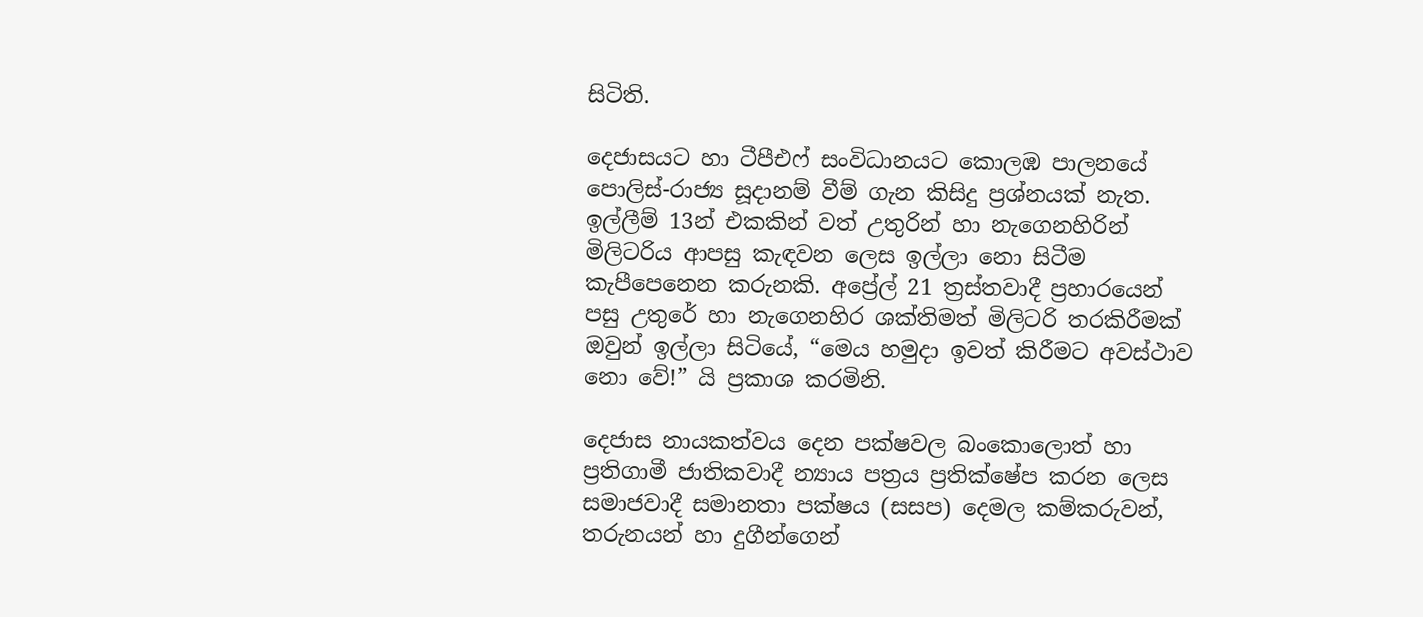සිටිති.

දෙජාසයට හා ටීපීඑෆ් සංවිධානයට කොලඹ පාලනයේ පොලිස්-රාජ්‍ය සූදානම් වීම් ගැන කිසිදු ප්‍රශ්නයක් නැත. ඉල්ලීම් 13න් එකකින් වත් උතුරින් හා නැගෙනහිරින් මිලිටරිය ආපසු කැඳවන ලෙස ඉල්ලා නො සිටීම කැපීපෙනෙන කරුනකි. අප්‍රේල් 21 ත්‍රස්තවාදී ප්‍රහාරයෙන් පසු උතුරේ හා නැගෙනහිර ශක්තිමත් මිලිටරි තරකිරීමක් ඔවුන් ඉල්ලා සිටියේ, “මෙය හමුදා ඉවත් කිරීමට අවස්ථාව නො වේ!” යි ප්‍රකාශ කරමිනි.

දෙජාස නායකත්වය දෙන පක්ෂවල බංකොලොත් හා ප්‍රතිගාමී ජාතිකවාදී න්‍යාය පත්‍රය ප්‍රතික්ෂේප කරන ලෙස සමාජවාදී සමානතා පක්ෂය (සසප) දෙමල කම්කරුවන්, තරුනයන් හා දුගීන්ගෙන්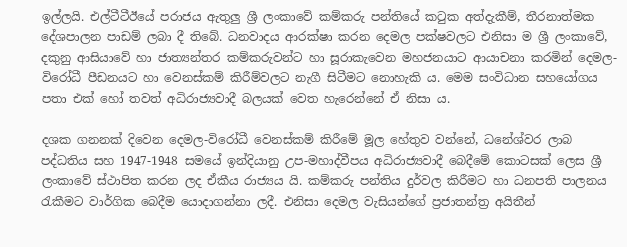ඉල්ලයි. එල්ටීටීඊයේ පරාජය ඇතුලු‍ ශ්‍රී ලංකාවේ කම්කරු පන්තියේ කටුක අත්දැකීම්, තීරනාත්මක දේශපාලන පාඩම් ලබා දී තිබේ. ධනවාදය ආරක්ෂා කරන දෙමල පක්ෂවලට එනිසා ම ශ්‍රී ලංකාවේ, දකුනු ආසියාවේ හා ජාත්‍යන්තර කම්කරුවන්ට හා සූරාකැවෙන මහජනයාට ආයාචනා කරමින් දෙමල-විරෝධී පීඩනයට හා වෙනස්කම් කිරීම්වලට නැගී සිටීමට නොහැකි ය. මෙම සංවිධාන සහයෝගය පතා එක් හෝ තවත් අධිරාජ්‍යවාදී බලයක් වෙත හැරෙන්නේ ඒ නිසා ය.

දශක ගනනක් දිවෙන දෙමල-විරෝධී වෙනස්කම් කිරීමේ මූල හේතුව වන්නේ, ධනේශ්වර ලාබ පද්ධතිය සහ 1947-1948 සමයේ ඉන්දියානු උප-මහාද්වීපය අධිරාජ්‍යවාදී බෙදීමේ කොටසක් ලෙස ශ්‍රී ලංකාවේ ස්ථාපිත කරන ලද ඒකීය රාජ්‍යය යි. කම්කරු පන්තිය දුර්වල කිරීමට හා ධනපති පාලනය රැකීමට වාර්ගික බෙදීම යොදාගන්නා ලදී. එනිසා දෙමල වැසියන්ගේ ප්‍රජාතන්ත්‍ර අයිතීන්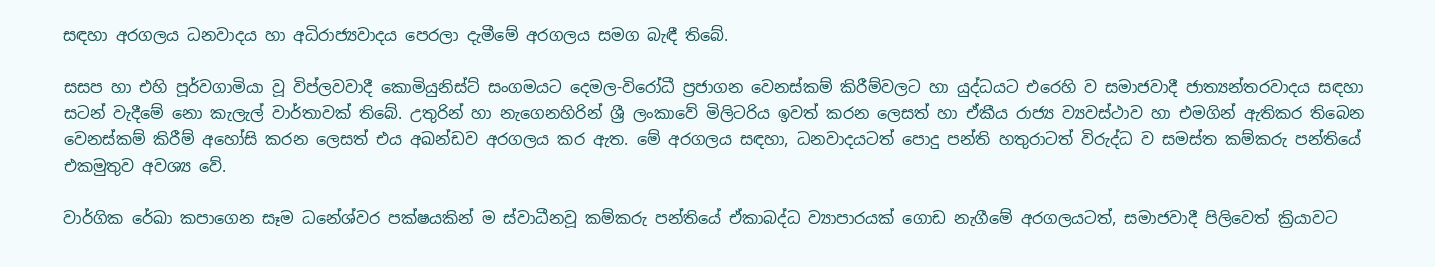සඳහා අරගලය ධනවාදය හා අධිරාජ්‍යවාදය පෙරලා දැමීමේ අරගලය සමග බැඳී තිබේ.

සසප හා එහි පූර්වගාමියා වූ විප්ලවවාදී කොමියුනිස්ට් සංගමයට දෙමල-විරෝධී ප්‍රජාගන වෙනස්කම් කිරීම්වලට හා යුද්ධයට එරෙහි ව සමාජවාදී ජාත්‍යන්තරවාදය සඳහා සටන් වැදීමේ නො කැලැල් වාර්තාවක් තිබේ. උතුරින් හා නැගෙනහිරින් ශ්‍රී ලංකාවේ මිලිටරිය ඉවත් කරන ලෙසත් හා ඒකීය රාජ්‍ය ව්‍යවස්ථාව හා එමගින් ඇතිකර තිබෙන වෙනස්කම් කිරීම් අහෝසි කරන ලෙසත් එය අඛන්ඩව අරගලය කර ඇත. මේ අරගලය සඳහා, ධනවාදයටත් පොදු පන්ති හතුරාටත් විරුද්ධ ව සමස්ත කම්කරු පන්තියේ එකමුතුව අවශ්‍ය වේ.

වාර්ගික රේඛා කපාගෙන සෑම ධනේශ්වර පක්ෂයකින් ම ස්වාධීනවූ කම්කරු පන්තියේ ඒකාබද්ධ ව්‍යාපාරයක් ගොඩ නැගීමේ අරගලයටත්, සමාජවාදී පිලිවෙත් ක්‍රියාවට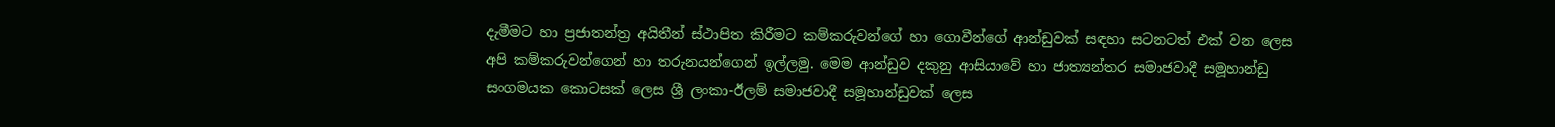දැමීමට හා ප්‍රජාතන්ත්‍ර අයිතීන් ස්ථාපිත කිරීමට කම්කරුවන්ගේ හා ගොවීන්ගේ ආන්ඩුවක් සඳහා සටනටත් එක් වන ලෙස අපි කම්කරුවන්ගෙන් හා තරුනයන්ගෙන් ඉල්ලමු. මෙම ආන්ඩුව දකුනු ආසියාවේ හා ජාත්‍යන්තර සමාජවාදී සමූහාන්ඩු සංගමයක කොටසක් ලෙස ශ්‍රී ලංකා-ඊලම් සමාජවාදී සමූහාන්ඩුවක් ලෙස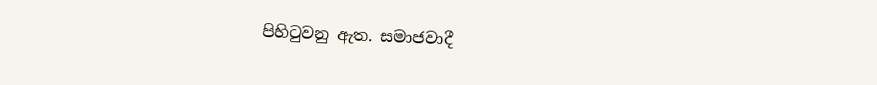පිහිටුවනු ඇත. සමාජවාදී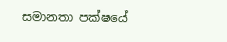සමානතා පක්ෂයේ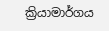ක්‍රියාමාර්ගය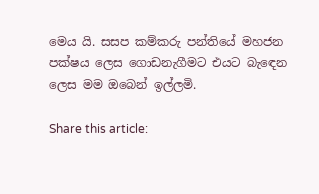මෙය යි. සසප කම්කරු පන්තියේ මහජන පක්ෂය ලෙස ගොඩනැගීමට එයට බැඳෙන ලෙස මම ඔබෙන් ඉල්ලමි.

Share this article: